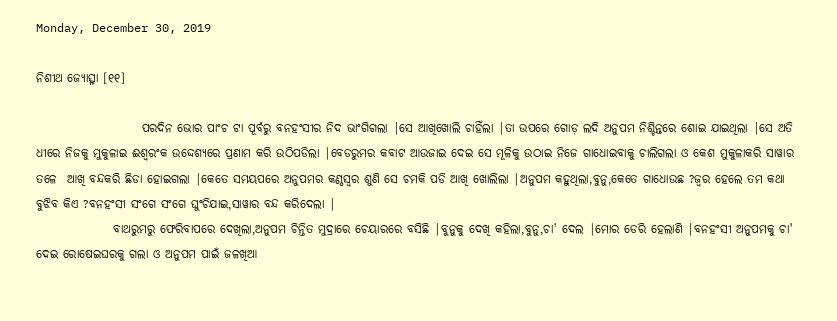Monday, December 30, 2019

ନିଶୀଥ ଜ୍ୟୋତ୍ସ୍ନା [୧୧]

                      ପରଦିନ ଭୋର ପାଂଚ ଟା ପୂର୍ବରୁ ବନହଂସୀର ନିଦ ଭାଂଗିଗଲା |ସେ ଆଖିଖୋଲି ଚାହିଁଲା |ତା ଉପରେ ଗୋଡ଼ ଲଦି ଅନୁପମ ନିଶ୍ଚିନ୍ତରେ ଶୋଇ ଯାଇଥିଲା |ସେ ଅତି ଧୀରେ ନିଜକୁ ମୁକୁଳାଇ ଈଶ୍ବରଂକ ଉଦ୍ଦେଶ୍ୟରେ ପ୍ରଣାମ କରି ଉଠିପଡିଲା |ବେଡରୁମର କବାଟ ଆଉଜାଇ ଦେଇ ସେ ମୂଳିକୁ ଉଠାଇ ନିଜେ ଗାଧୋଇବାକୁ ଚାଲିଗଲା ଓ କେଶ ମୁକୁଳାକରି ସାୱାର ତଳେ  ଆଖି ବନ୍ଦକରି ଛିଡା ହୋଇଗଲା |କେତେ ସମୟପରେ ଅନୁପମର କଣ୍ଠସ୍ବର ଶୁଣି ସେ ଚମକି ପଡି ଆଖି ଖୋଲିଲା |ଅନୁପମ କହୁଥିଲା,ବୁନୁ,କେତେ ଗାଧୋଉଛ ?ଜ୍ବର ହେଲେ ତମ କଥା ବୁଝିବ କିଏ ?ବନହଂସୀ ସଂଗେ ସଂଗେ ଘୁଂଚିଯାଇ,ସାୱାର ବନ୍ଦ କରିଦେଲା |
                ବାଥରୁମରୁ ଫେରିବାପରେ ଦେଖିଲା,ଅନୁପମ ଚିନ୍ତିତ ମୁଦ୍ରାରେ ଚେୟାରରେ ବସିଛି |ବୁନୁକୁ ଦେଖି କହିଲା,ବୁନୁ,ଚା' ଦେଲ |ମୋର ଡେରି ହେଲାଣି |ବନହଂସୀ ଅନୁପମକୁ ଚା' ଦେଇ ରୋଷେଇଘରକୁ ଗଲା ଓ ଅନୁପମ ପାଇଁ ଜଳଖିଆ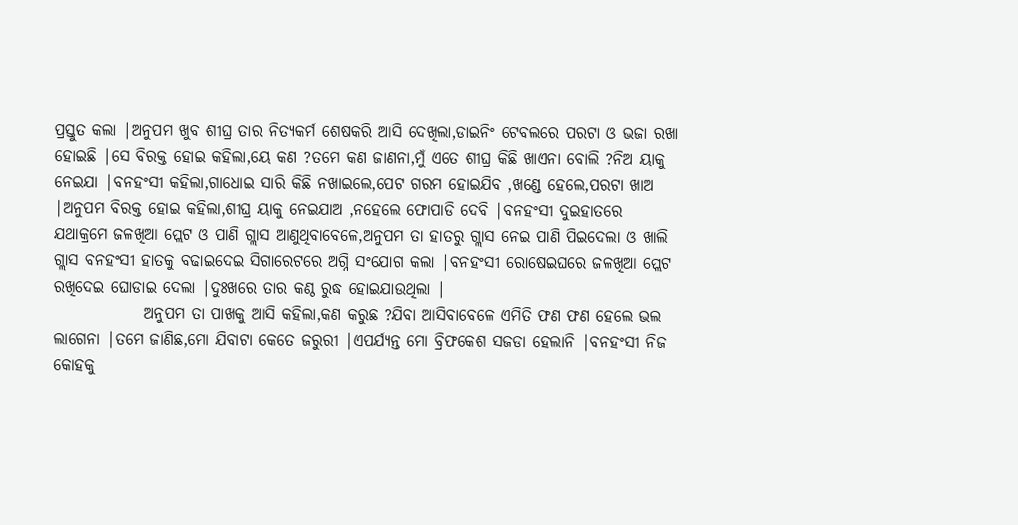ପ୍ରସ୍ତୁତ କଲା |ଅନୁପମ ଖୁବ ଶୀଘ୍ର ତାର ନିତ୍ୟକର୍ମ ଶେଷକରି ଆସି ଦେଖିଲା,ଡାଇନିଂ ଟେବଲରେ ପରଟା ଓ ଭଜା ରଖା ହୋଇଛି |ସେ ବିରକ୍ତ ହୋଇ କହିଲା,ୟେ କଣ ?ତମେ କଣ ଜାଣନା,ମୁଁ ଏତେ ଶୀଘ୍ର କିଛି ଖାଏନା ବୋଲି ?ନିଅ ୟାକୁ ନେଇଯା |ବନହଂସୀ କହିଲା,ଗାଧୋଇ ସାରି କିଛି ନଖାଇଲେ,ପେଟ ଗରମ ହୋଇଯିବ ,ଖଣ୍ଡେ ହେଲେ,ପରଟା ଖାଅ |ଅନୁପମ ବିରକ୍ତ ହୋଇ କହିଲା,ଶୀଘ୍ର ୟାକୁ ନେଇଯାଅ ,ନହେଲେ ଫୋପାଡି ଦେବି |ବନହଂସୀ ଦୁଇହାତରେ ଯଥାକ୍ରମେ ଜଳଖିଆ ପ୍ଲେଟ ଓ ପାଣି ଗ୍ଲାସ ଆଣୁଥିବାବେଳେ,ଅନୁପମ ତା ହାତରୁ ଗ୍ଲାସ ନେଇ ପାଣି ପିଇଦେଲା ଓ ଖାଲି ଗ୍ଲାସ ବନହଂସୀ ହାତକୁ ବଢାଇଦେଇ ସିଗାରେଟରେ ଅଗ୍ନି ସଂଯୋଗ କଲା |ବନହଂସୀ ରୋଷେଇଘରେ ଜଳଖିଆ ପ୍ଲେଟ ରଖିଦେଇ ଘୋଡାଇ ଦେଲା |ଦୁଃଖରେ ତାର କଣ୍ଠ ରୁଦ୍ଧ ହୋଇଯାଉଥିଲା |
              ଅନୁପମ ତା ପାଖକୁ ଆସି କହିଲା,କଣ କରୁଛ ?ଯିବା ଆସିବାବେଳେ ଏମିତି ଫଣ ଫଣ ହେଲେ ଭଲ ଲାଗେନା |ତମେ ଜାଣିଛ,ମୋ ଯିବାଟା କେତେ ଜରୁରୀ |ଏପର୍ଯ୍ୟନ୍ତ ମୋ ବ୍ରିଫକେଶ ସଜଡା ହେଲାନି |ବନହଂସୀ ନିଜ କୋହକୁ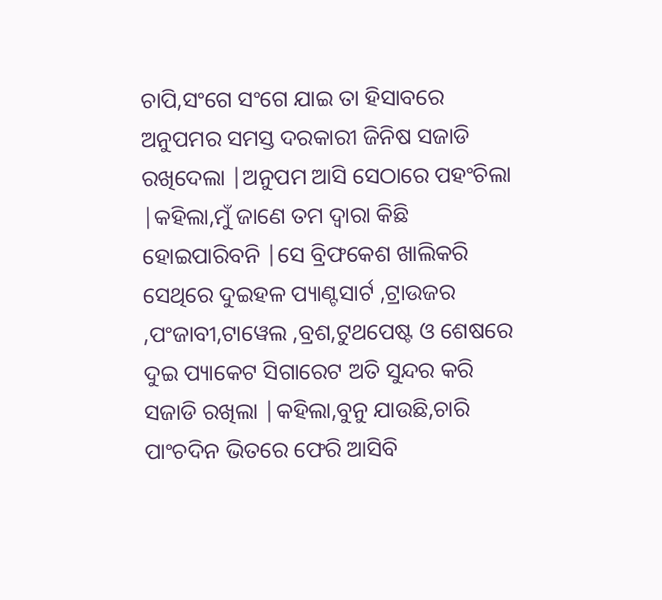ଚାପି,ସଂଗେ ସଂଗେ ଯାଇ ତା ହିସାବରେ ଅନୁପମର ସମସ୍ତ ଦରକାରୀ ଜିନିଷ ସଜାଡି ରଖିଦେଲା |ଅନୁପମ ଆସି ସେଠାରେ ପହଂଚିଲା |କହିଲା,ମୁଁ ଜାଣେ ତମ ଦ୍ବାରା କିଛି ହୋଇପାରିବନି |ସେ ବ୍ରିଫକେଶ ଖାଲିକରି ସେଥିରେ ଦୁଇହଳ ପ୍ୟାଣ୍ଟସାର୍ଟ ,ଟ୍ରାଉଜର ,ପଂଜାବୀ,ଟାୱେଲ ,ବ୍ରଶ,ଟୁଥପେଷ୍ଟ ଓ ଶେଷରେ ଦୁଇ ପ୍ୟାକେଟ ସିଗାରେଟ ଅତି ସୁନ୍ଦର କରି ସଜାଡି ରଖିଲା |କହିଲା,ବୁନୁ ଯାଉଛି,ଚାରି ପାଂଚଦିନ ଭିତରେ ଫେରି ଆସିବି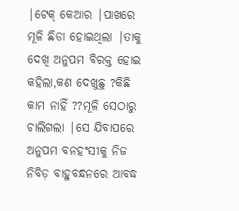|ଟେକ୍ କେଆର |ପାଖରେ  ମୂଳି ଛିଡା ହୋଇଥିଲା |ତାକୁ ଦେଖି ଅନୁପମ ବିରକ୍ତ ହୋଇ କହିଲା,କଣ ଦେଖୁଛୁ ?କିଛି କାମ ନାହିଁ ??ମୂଳି ସେଠାରୁ ଚାଲିଗଲା |ସେ ଯିବାପରେ ଅନୁପମ ବନହଂସୀକୁ ନିଜ ନିବିଡ଼ ବାହୁବନ୍ଧନରେ ଆବଦ୍ଧ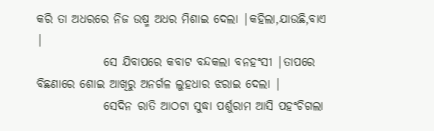କରି ତା ଅଧରରେ ନିଜ ଉଷ୍ମ ଅଧର ମିଶାଇ ଦେଲା |କହିଲା,ଯାଉଛି,ବାଏ |
              ସେ ଯିବାପରେ କବାଟ ବନ୍ଦକଲା ବନହଂସୀ |ତାପରେ ବିଛଣାରେ ଶୋଇ ଆଖିରୁ ଅନର୍ଗଳ ଲୁହଧାର ଝରାଇ ଦେଲା |
              ସେଦିନ ରାତି ଆଠଟା ସୁଦ୍ଧା ପର୍ଶୁରାମ ଆସି ପହଂଚିଗଲା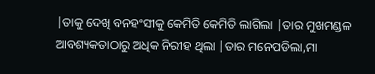|ତାକୁ ଦେଖି ବନହଂସୀକୁ କେମିତି କେମିତି ଲାଗିଲା |ତାର ମୁଖମଣ୍ଡଳ ଆବଶ୍ୟକତାଠାରୁ ଅଧିକ ନିରୀହ ଥିଲା |ତାର ମନେପଡିଲା,ମା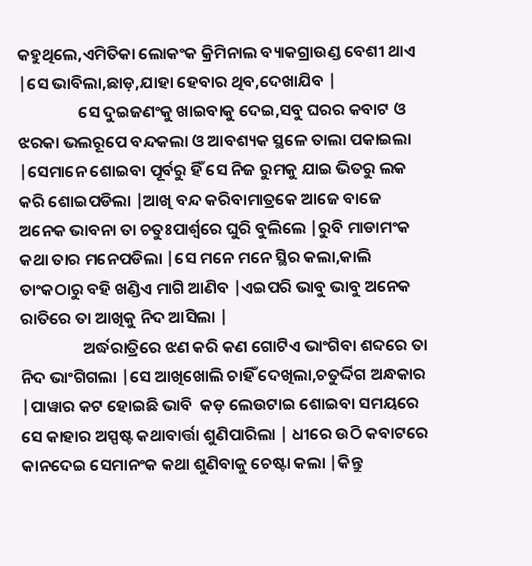କହୁଥିଲେ,ଏମିତିକା ଲୋକଂକ କ୍ରିମିନାଲ ବ୍ୟାକଗ୍ରାଉଣ୍ଡ ବେଶୀ ଥାଏ |ସେ ଭାବିଲା,ଛାଡ଼,ଯାହା ହେବାର ଥିବ,ଦେଖାଯିବ |
                ସେ ଦୁଇଜଣଂକୁ ଖାଇବାକୁ ଦେଇ,ସବୁ ଘରର କବାଟ ଓ ଝରକା ଭଲରୂପେ ବନ୍ଦକଲା ଓ ଆବଶ୍ୟକ ସ୍ଥଳେ ତାଲା ପକାଇଲା |ସେମାନେ ଶୋଇବା ପୂର୍ବରୁ ହିଁ ସେ ନିଜ ରୁମକୁ ଯାଇ ଭିତରୁ ଲକ କରି ଶୋଇପଡିଲା |ଆଖି ବନ୍ଦ କରିବାମାତ୍ରକେ ଆଜେ ବାଜେ ଅନେକ ଭାବନା ତା ଚତୁଃପାର୍ଶ୍ବରେ ଘୁରି ବୁଲିଲେ |ରୁବି ମାଡାମଂକ କଥା ତାର ମନେପଡିଲା |ସେ ମନେ ମନେ ସ୍ଥିର କଲା,କାଲି ତାଂକଠାରୁ ବହି ଖଣ୍ଡିଏ ମାଗି ଆଣିବ |ଏଇପରି ଭାବୁ ଭାବୁ ଅନେକ ରାତିରେ ତା ଆଖିକୁ ନିଦ ଆସିଲା |
                 ଅର୍ଦ୍ଧରାତ୍ରିରେ ଝଣ କରି କଣ ଗୋଟିଏ ଭାଂଗିବା ଶବ୍ଦରେ ତା ନିଦ ଭାଂଗିଗଲା |ସେ ଆଖିଖୋଲି ଚାହିଁ ଦେଖିଲା,ଚତୁର୍ଦ୍ଦିଗ ଅନ୍ଧକାର |ପାୱାର କଟ ହୋଇଛି ଭାବି  କଡ଼ ଲେଉଟାଇ ଶୋଇବା ସମୟରେ ସେ କାହାର ଅସ୍ପଷ୍ଟ କଥାବାର୍ତ୍ତା ଶୁଣିପାରିଲା | ଧୀରେ ଉଠି କବାଟରେ କାନଦେଇ ସେମାନଂକ କଥା ଶୁଣିବାକୁ ଚେଷ୍ଟା କଲା |କିନ୍ତୁ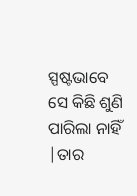ସ୍ପଷ୍ଟଭାବେ ସେ କିଛି ଶୁଣି ପାରିଲା ନାହିଁ |ତାର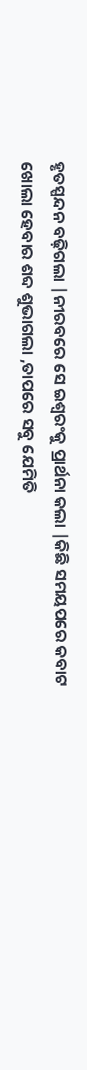ହୃତସ୍ପନ୍ଦନ ବଢ଼ିଗଲା |ନୀରବରେ ସେ ଇଶ୍ବରଂକୁ ପ୍ରାର୍ଥନା କଲା |କିଛି ସମୟପରେ କବାଟ ଖୋଲା ହେବାର ଶବ୍ଦ ଶୁଭାଗଲା ,ତାପରେ ସବୁ ଯେମିତି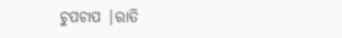ଚୁପଚାପ |ରାତି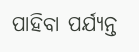ପାହିବା ପର୍ଯ୍ୟନ୍ତ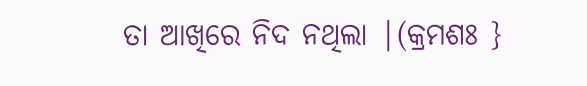ତା ଆଖିରେ ନିଦ ନଥିଲା |(କ୍ରମଶଃ }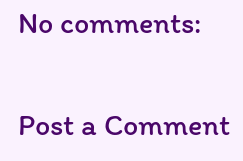No comments:

Post a Comment